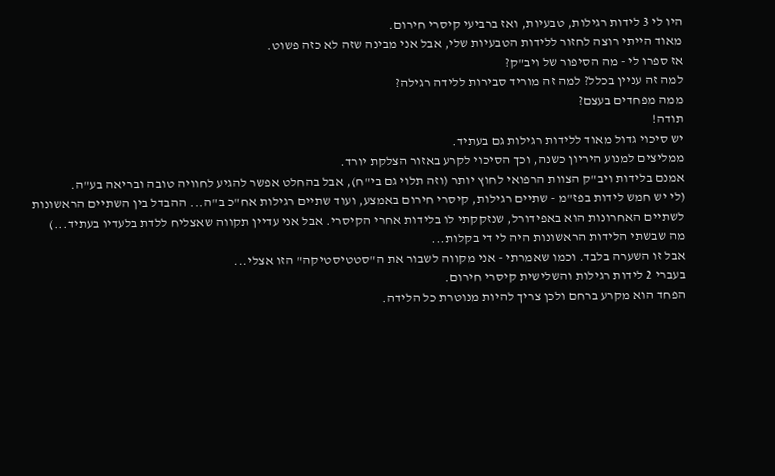היו לי 3 לידות רגילות, טבעיות, ואז ברביעי קיסרי חירום.
מאוד הייתי רוצה לחזור ללידות הטבעיות שלי, אבל אני מבינה שזה לא כזה פשוט.
אז ספרו לי - מה הסיפור של ויב"ק?
למה זה עניין בכלל? למה זה מוריד סבירות ללידה רגילה?
ממה מפחדים בעצם?
תודה!
יש סיכוי גדול מאוד ללידות רגילות גם בעתיד.
ממליצים למנוע היריון כשנה, וכך הסיכוי לקרע באזור הצלקת יורד.
אמנם בלידות ויב"ק הצוות הרפואי לחוץ יותר (וזה תלוי גם בי"ח), אבל בהחלט אפשר להגיע לחוויה טובה ובריאה בע"ה.
(לי יש חמש לידות בפז"מ - שתיים רגילות, קיסרי חירום באמצע, ועוד שתיים רגילות אח"כ ב"ה... ההבדל בין השתיים הראשונות לשתיים האחרונות הוא באפידורל, שנזקקתי לו בלידות אחרי הקיסרי. אבל אני עדיין תקווה שאצליח ללדת בלעדיו בעתיד...)
מה שבשתי הלידות הראשונות היה לי די בקלות...
אבל זו השערה בלבד. וכמו שאמרתי - אני מקווה לשבור את ה"סטטיסטיקה" הזו אצלי...
בעברי 2 לידות רגילות והשלישית קיסרי חירום.
הפחד הוא מקרע ברחם ולכן צריך להיות מנוטרת כל הלידה.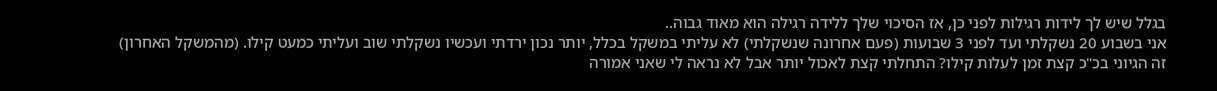בגלל שיש לך לידות רגילות לפני כן, אז הסיכוי שלך ללידה רגילה הוא מאוד גבוה..
אני בשבוע 20 נשקלתי ועד לפני 3 שבועות (פעם אחרונה שנשקלתי) לא עליתי במשקל בכלל, יותר נכון ירדתי ועכשיו נשקלתי שוב ועליתי כמעט קילו. (מהמשקל האחרון)
זה הגיוני בכ"כ קצת זמן לעלות קילו? התחלתי קצת לאכול יותר אבל לא נראה לי שאני אמורה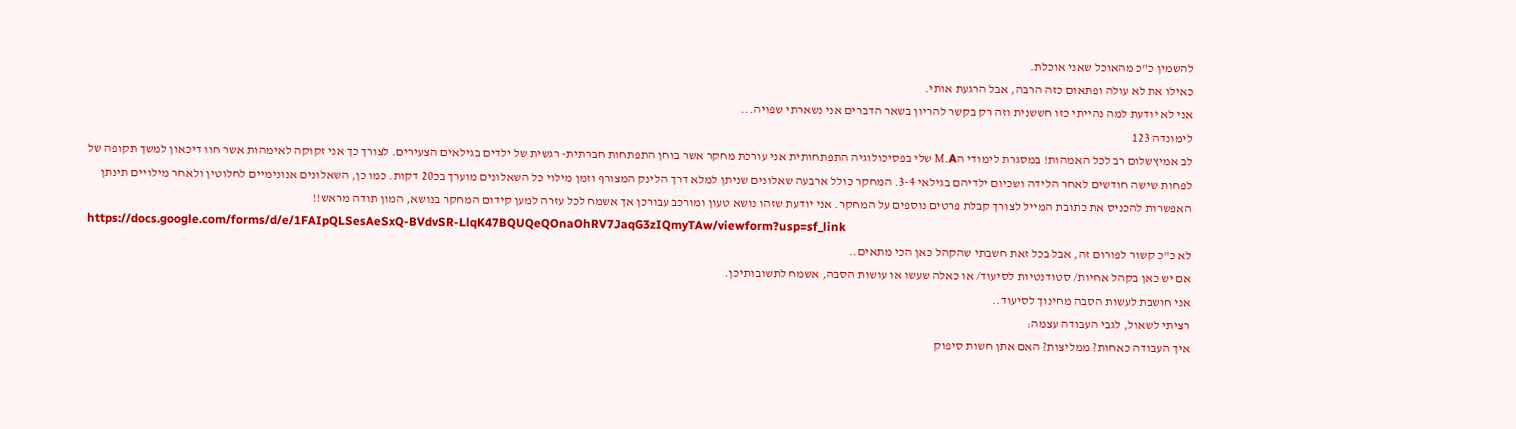להשמין כ"כ מהאוכל שאני אוכלת.
כאילו את לא עולה ופתאום כזה הרבה, אבל הרגעת אותי.
אני לא יודעת למה נהייתי כזו חששנית וזה רק בקשר להריון בשאר הדברים אני נשארתי שפויה...
לימונדה 123
לב אמיץשלום רב לכל האמהות! במסגרת לימודי הM.A שלי בפסיכולוגיה התפתחותית אני עורכת מחקר אשר בוחן התפתחות חברתית- רגשית של ילדים בגילאים הצעירים. לצורך כך אני זקוקה לאימהות אשר חוו דיכאון למשך תקופה של לפחות שישה חודשים לאחר הלידה ושכיום ילדיהם בגילאי 3-4. המחקר כולל ארבעה שאלונים שניתן למלא דרך הלינק המצורף וזמן מילוי כל השאלונים מוערך בכ20 דקות. כמו כן, השאלונים אנונימיים לחלוטין ולאחר מילויים תינתן האפשרות להכניס את כתובת המייל לצורך קבלת פרטים נוספים על המחקר. אני יודעת שזהו נושא טעון ומורכב עבורכן אך אשמח לכל עזרה למען קידום המחקר בנושא, המון תודה מראש!!
https://docs.google.com/forms/d/e/1FAIpQLSesAeSxQ-BVdvSR-LlqK47BQUQeQOnaOhRV7JaqG3zIQmyTAw/viewform?usp=sf_link
לא כ"כ קשור לפורום זה, אבל בכל זאת חשבתי שהקהל כאן הכי מתאים..
אם יש כאן בקהל אחיות/ סטודנטיות לסיעוד/ או כאלה שעשו או עושות הסבה, אשמח לתשובותיכן.
אני חושבת לעשות הסבה מחינוך לסיעוד..
רציתי לשאול, לגבי העבודה עצמה:
איך העבודה כאחות? ממליצות? האם אתן חשות סיפוק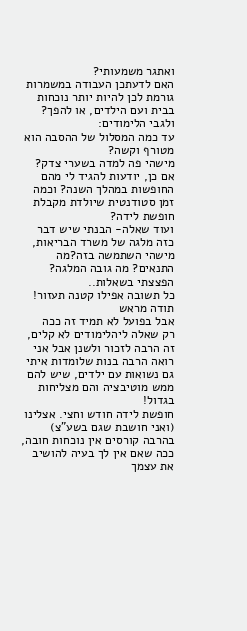ואתגר משמעותי?
האם לדעתכן העבודה במשמרות גורמת לכן להיות יותר נוכחות בבית ועם הילדים, או להפך?
ולגבי הלימודים:
עד כמה המסלול של ההסבה הוא מטורף וקשה?
מישהי פה למדה בשערי צדק? אם כן, יודעות להגיד לי מהם החופשות במהלך השנה? וכמה זמן סטודנטית שיולדת מקבלת חופשת לידה?
ועוד שאלה- הבנתי שיש דבר כזה מלגה של משרד הבריאות, מישהי השתמשה בזה?מה התנאים? מה גובה המלגה?
הפצצתי בשאלות..
כל תשובה אפילו קטנה תעזור!
תודה מראש
אבל בפועל לא תמיד זה ככה
רק שאלה ליהלימודים לא קלים, זה הרבה לזכור ולשנן אבל אני רואה הרבה בנות שלומדות איתי
גם נשואות עם ילדים, שיש להם ממש מוטיבציה והם מצליחות בגדול!
חופשת לידה חודש וחצי. אצלינו (ואני חושבת שגם בשע"צ) בהרבה קורסים אין נוכחות חובה,
ככה שאם אין לך בעיה להושיב את עצמך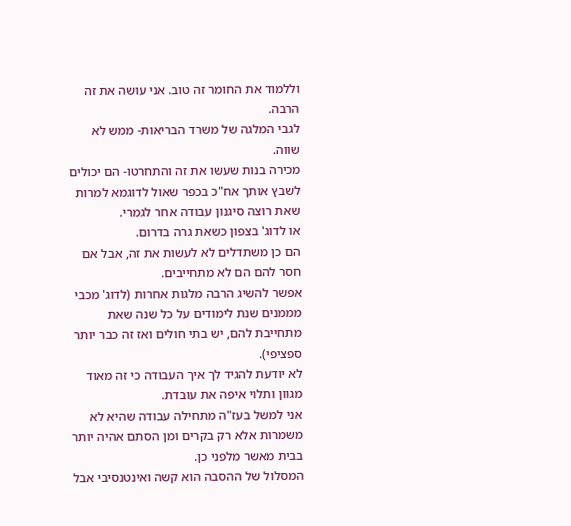וללמוד את החומר זה טוב. אני עושה את זה הרבה.
לגבי המלגה של משרד הבריאות- ממש לא שווה.
מכירה בנות שעשו את זה והתחרטו- הם יכולים לשבץ אותך אח"כ בכפר שאול לדוגמא למרות שאת רוצה סיגנון עבודה אחר לגמרי.
או לדוג' בצפון כשאת גרה בדרום.
הם כן משתדלים לא לעשות את זה, אבל אם חסר להם הם לא מתחייבים.
אפשר להשיג הרבה מלגות אחרות (לדוג' מכבי מממנים שנת לימודים על כל שנה שאת מתחייבת להם, יש בתי חולים ואז זה כבר יותר ספציפי).
לא יודעת להגיד לך איך העבודה כי זה מאוד מגוון ותלוי איפה את עובדת.
אני למשל בעז"ה מתחילה עבודה שהיא לא משמרות אלא רק בקרים ומן הסתם אהיה יותר בבית מאשר מלפני כן.
המסלול של ההסבה הוא קשה ואינטנסיבי אבל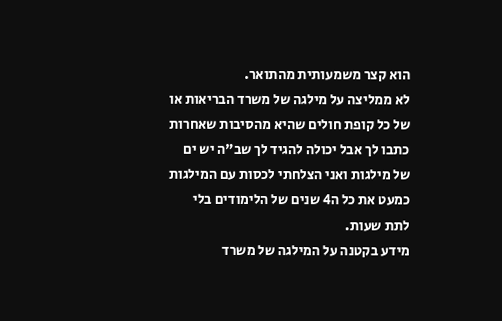הוא קצר משמעותית מהתואר.
לא ממליצה על מילגה של משרד הבריאות או של כל קופת חולים שהיא מהסיבות שאחרות כתבו לך אבל יכולה להגיד לך שב"ה יש ים של מילגות ואני הצלחתי לכסות עם המילגות כמעט את כל ה4 שנים של הלימודים בלי לתת שעות.
מידע בקטנה על המילגה של משרד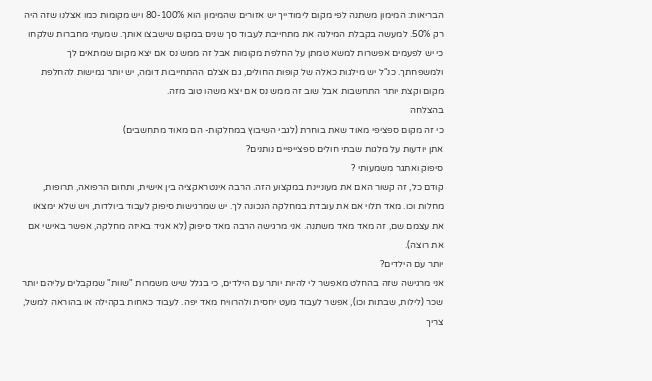הבריאות: המימון משתנה לפי מקום לימודייך יש אזורים שהמימון הוא 80-100% ויש מקומות כמו אצלנו שזה היה רק 50%. למעשה בקבלת המילגה את מתחייבת לעבוד סך שנים במקום שישבצו אותך. שמעתי מחברות שלקחו כי יש לפעמים אפשרות למשא טמתן על החלפת מקומות אבל זה ממש נס אם יצא מקום שמתאים לך ולמשפחתך. כנ"ל יש מילגות כאלה של קופות החולים, גם אצלם ההתחייבות דומה, יש יותר גמישות להחלפת מקום וקצת יותר התחשבות אבל שוב זה ממש נס אם יצא משהו טוב מזה.
בהצלחה
כי זה מקום ספציפי מאוד שאת בוחרת (לגבי השיבוץ במחלקות- הם מאוד מתחשבים)
אתן יודעות על מלגות שבתי חולים ספצייפיים נותנים?
סיפוק ואתגר משמעותי ?
קודם כל, זה קשור האם את מעוניינת במקצוע הזה. הרבה אינטראקציה בין אישית, ותחום הרפואה, תרופות, מחלות וכו. מאד תלוי אם את עובדת במחלקה הנכונה לך. יש שמרגישות סיפוק לעבוד ביולדות, ויש שלא ימצאו את עצמם שם, זה מאד מאד משתנה. אני מרגישה הרבה מאד סיפוק (לא אגיד באיזה מחלקה, אפשר באישי אם את רוצה).
יותר עם הילדים?
אני מרגישה שזה בהחלט מאפשר לי להיות יותר עם הילדים, כי בגלל שיש משמרות "שוות" שמקבלים עליהם יותר שכר (לילות, שבתות וכו), אפשר לעבוד מעט יחסית ולהרוויח מאד יפה. לעבוד כאחות בקהילה או בהוראה למשל, צריך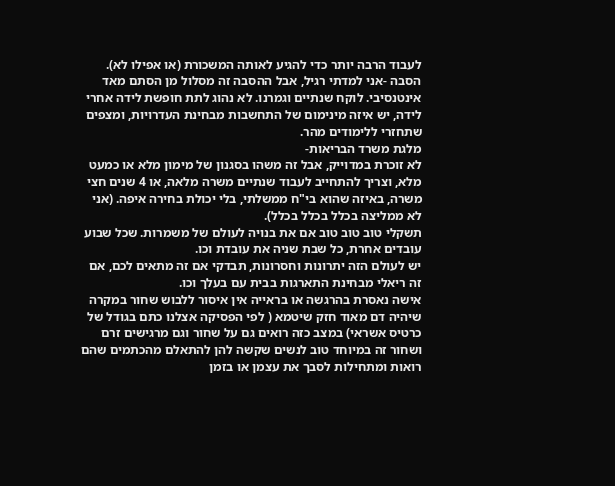לעבוד הרבה יותר כדי להגיע לאותה המשכורת (או אפילו לא).
הסבה -אני למדתי רגיל, אבל ההסבה זה מסלול מן הסתם מאד אינטנסיבי. לוקח שנתיים וגמרנו. לא נהוג לתת חופשת לידה אחרי לידה, יש איזה מינימום של התחשבות מבחינת העדרויות, ומצפים שתחזרי ללימודים מהר.
מלגת משרד הבריאות-
לא זוכרת במדוייק, אבל זה משהו בסגנון של מימון מלא או כמעט מלא, וצריך להתחייב לעבוד שנתיים משרה מלאה, או 4 שנים חצי משרה, באיזה שהוא בי"ח ממשלתי, בלי יכולת בחירה איפה. (אני לא ממליצה בכלל בכלל בכלל).
תשקלי טוב טוב טוב אם את בנויה לעולם של משמרות. שכל שבוע עובדים אחרת, כל שבת שניה את עובדת וכו.
יש לעולם הזה יתרונות וחסרונות, תבדקי אם זה מתאים לכם, אם זה ריאלי מבחינת התארגות בבית עם בעלך וכו.
אישה נאסרת בהרגשה או בראייה אין איסור ללבוש שחור במקרה שיהיה דם מאוד חזק שיטמא ( לפי הפסיקה אצלנו כתם בגודל של כרטיס אשראי) במצב כזה רואים גם על שחור וגם מרגישים זרם
ושחור זה במיוחד טוב לנשים שקשה להן להתאלם מהכתמים שהם רואות ומתחילות לסבך את עצמן או בזמן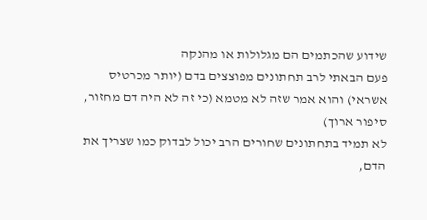שידוע שהכתמים הם מגלולות או מהנקה
פעם הבאתי לרב תחתונים מפוצצים בדם (יותר מכרטיס אשראי) והוא אמר שזה לא מטמא (כי זה לא היה דם מחזור, סיפור ארוך)
לא תמיד בתחתונים שחורים הרב יכול לבדוק כמו שצריך את הדם,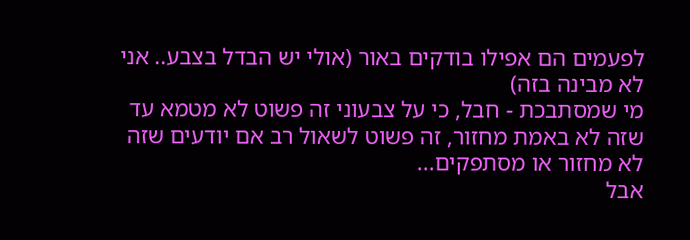לפעמים הם אפילו בודקים באור (אולי יש הבדל בצבע.. אני לא מבינה בזה)
מי שמסתבכת - חבל, כי על צבעוני זה פשוט לא מטמא עד שזה לא באמת מחזור, זה פשוט לשאול רב אם יודעים שזה לא מחזור או מסתפקים...
אבל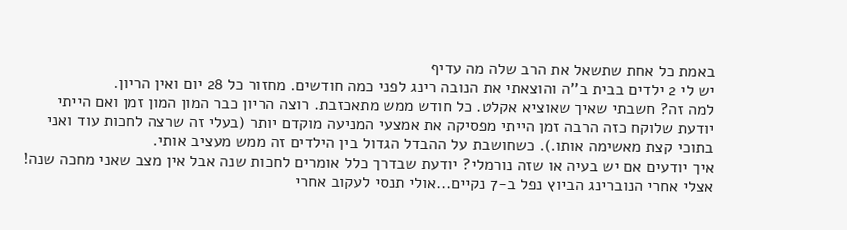באמת כל אחת שתשאל את הרב שלה מה עדיף
יש לי 2 ילדים בבית ב''ה והוצאתי את הנובה רינג לפני כמה חודשים. מחזור כל 28 יום ואין הריון.
למה זה? חשבתי שאיך שאוציא אקלט. כל חודש ממש מתאכזבת. רוצה הריון כבר המון המון זמן ואם הייתי יודעת שלוקח כזה הרבה זמן הייתי מפסיקה את אמצעי המניעה מוקדם יותר (בעלי זה שרצה לחכות עוד ואני בתוכי קצת מאשימה אותו.). כשחושבת על ההבדל הגדול בין הילדים זה ממש מעציב אותי.
איך יודעים אם יש בעיה או שזה נורמלי? יודעת שבדרך כלל אומרים לחכות שנה אבל אין מצב שאני מחכה שנה!
אצלי אחרי הנוברינג הביוץ נפל ב-7 נקיים...אולי תנסי לעקוב אחרי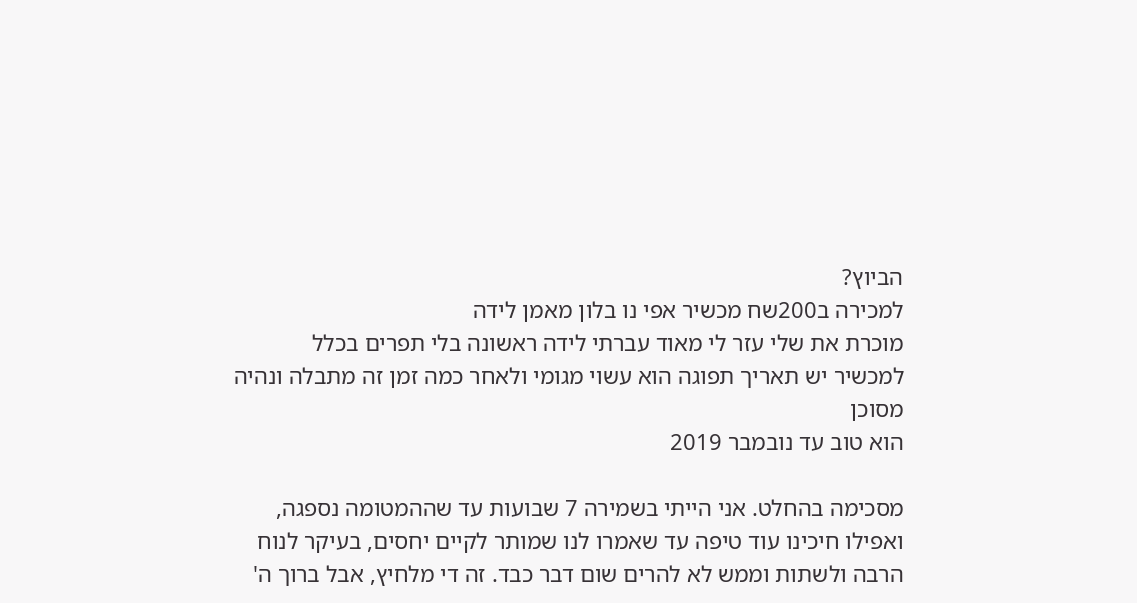הביוץ?
למכירה ב200שח מכשיר אפי נו בלון מאמן לידה
מוכרת את שלי עזר לי מאוד עברתי לידה ראשונה בלי תפרים בכלל
למכשיר יש תאריך תפוגה הוא עשוי מגומי ולאחר כמה זמן זה מתבלה ונהיה מסוכן
הוא טוב עד נובמבר 2019

מסכימה בהחלט. אני הייתי בשמירה 7 שבועות עד שההמטומה נספגה, ואפילו חיכינו עוד טיפה עד שאמרו לנו שמותר לקיים יחסים, בעיקר לנוח הרבה ולשתות וממש לא להרים שום דבר כבד. זה די מלחיץ, אבל ברוך ה'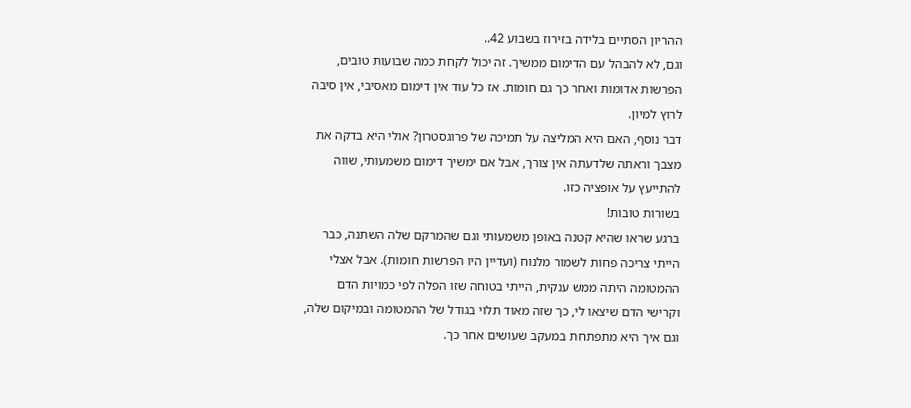ההריון הסתיים בלידה בזירוז בשבוע 42..
וגם, לא להבהל עם הדימום ממשיך. זה יכול לקחת כמה שבועות טובים, הפרשות אדומות ואחר כך גם חומות. אז כל עוד אין דימום מאסיבי, אין סיבה לרוץ למיון.
דבר נוסף, האם היא המליצה על תמיכה של פרוגסטרון? אולי היא בדקה את מצבך וראתה שלדעתה אין צורך, אבל אם ימשיך דימום משמעותי, שווה להתייעץ על אופציה כזו.
בשורות טובות!
ברגע שראו שהיא קטנה באופן משמעותי וגם שהמרקם שלה השתנה, כבר הייתי צריכה פחות לשמור מלנוח (ועדיין היו הפרשות חומות). אבל אצלי ההמטומה היתה ממש ענקית, הייתי בטוחה שזו הפלה לפי כמויות הדם וקרישי הדם שיצאו לי, כך שזה מאוד תלוי בגודל של ההמטומה ובמיקום שלה, וגם איך היא מתפתחת במעקב שעושים אחר כך.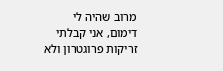מרוב שהיה לי דימום, אני קבלתי זריקות פרוגטרון ולא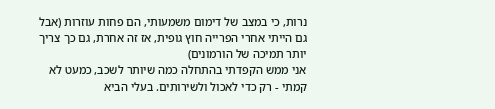נרות, כי במצב של דימום משמעותי, הם פחות עוזרות (אבל גם הייתי אחרי הפרייה חוץ גופית, אז זה אחרת, גם כך צריך יותר תמיכה של הורמונים)
אני ממש הקפדתי בהתחלה כמה שיותר לשכב, כמעט לא קמתי - רק כדי לאכול ולשירותים. בעלי הביא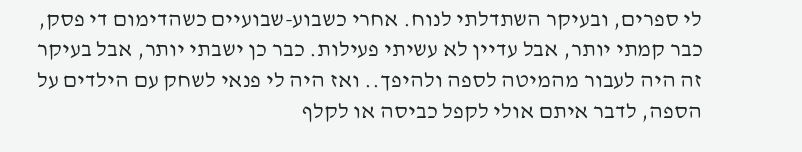לי ספרים, ובעיקר השתדלתי לנוח. אחרי כשבוע-שבועיים כשהדימום די פסק, כבר קמתי יותר, אבל עדיין לא עשיתי פעילות. כבר כן ישבתי יותר, אבל בעיקר זה היה לעבור מהמיטה לספה ולהיפך.. ואז היה לי פנאי לשחק עם הילדים על הספה, לדבר איתם אולי לקפל כביסה או לקלף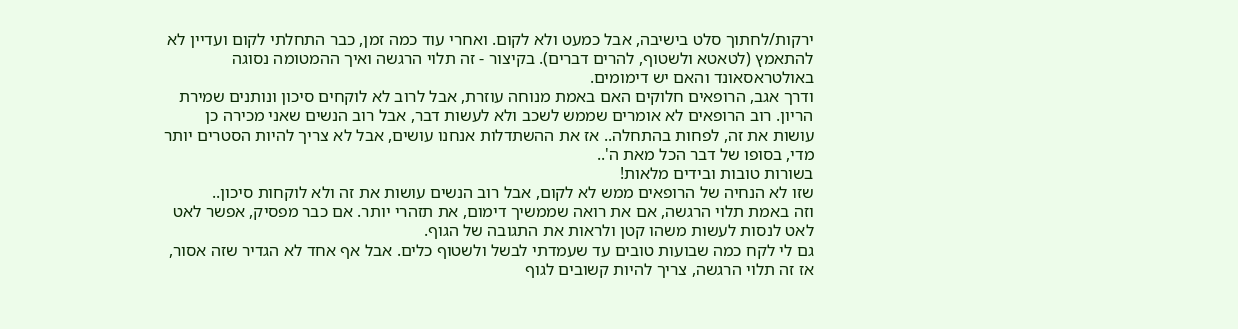ירקות/לחתוך סלט בישיבה, אבל כמעט ולא לקום. ואחרי עוד כמה זמן, כבר התחלתי לקום ועדיין לא להתאמץ (לטאטא ולשטוף, להרים דברים). בקיצור - זה תלוי הרגשה ואיך ההמטומה נסוגה באולטראסאונד והאם יש דימומים.
ודרך אגב, הרופאים חלוקים האם באמת מנוחה עוזרת, אבל לרוב לא לוקחים סיכון ונותנים שמירת הריון. רוב הרופאים לא אומרים שממש לשכב ולא לעשות דבר, אבל רוב הנשים שאני מכירה כן עושות את זה, לפחות בהתחלה.. אז את ההשתדלות אנחנו עושים, אבל לא צריך להיות הסטרים יותר מדי, בסופו של דבר הכל מאת ה'..
בשורות טובות ובידים מלאות!
שזו לא הנחיה של הרופאים ממש לא לקום, אבל רוב הנשים עושות את זה ולא לוקחות סיכון..
וזה באמת תלוי הרגשה, אם את רואה שממשיך דימום, את תזהרי יותר. אם כבר מפסיק, אפשר לאט לאט לנסות לעשות משהו קטן ולראות את התגובה של הגוף.
גם לי לקח כמה שבועות טובים עד שעמדתי לבשל ולשטוף כלים. אבל אף אחד לא הגדיר שזה אסור, אז זה תלוי הרגשה, צריך להיות קשובים לגוף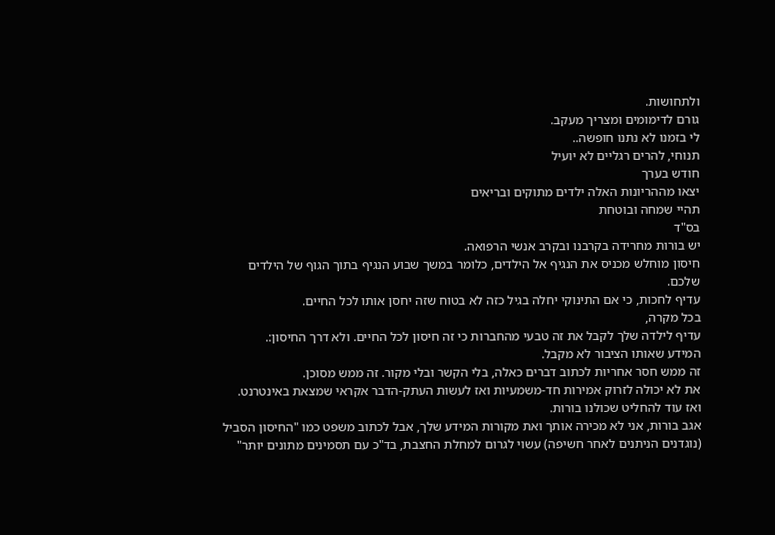ולתחושות.
גורם לדימומים ומצריך מעקב.
לי בזמנו לא נתנו חופשה..
תנוחי, להרים רגליים לא יועיל
חודש בערך
יצאו מההריונות האלה ילדים מתוקים ובריאים
תהיי שמחה ובוטחת
בס"ד
יש בורות מחרידה בקרבנו ובקרב אנשי הרפואה.
חיסון מוחלש מכניס את הנגיף אל הילדים, כלומר במשך שבוע הנגיף בתוך הגוף של הילדים שלכם.
עדיף לחכות, כי אם התינוקי יחלה בגיל כזה לא בטוח שזה יחסן אותו לכל החיים.
בכל מקרה,
עדיף לילדה שלך לקבל את זה טבעי מהחברות כי זה חיסון לכל החיים. ולא דרך החיסון:.
המידע שאותו הציבור לא מקבל.
זה ממש חסר אחריות לכתוב דברים כאלה, בלי הקשר ובלי מקור. זה ממש מסוכן.
את לא יכולה לזרוק אמירות חד-משמעיות ואז לעשות העתק-הדבר אקראי שמצאת באינטרנט.
ואז עוד להחליט שכולנו בורות.
אגב בורות, אני לא מכירה אותך ואת מקורות המידע שלך, אבל לכתוב משפט כמו "החיסון הסביל (נוגדנים הניתנים לאחר חשיפה) עשוי לגרום למחלת החצבת, בד"כ עם תסמינים מתונים יותר"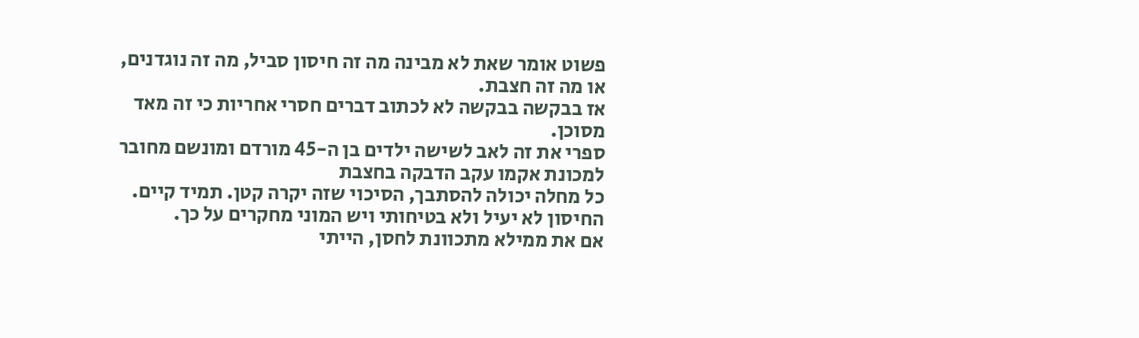פשוט אומר שאת לא מבינה מה זה חיסון סביל, מה זה נוגדנים, או מה זה חצבת.
אז בבקשה בבקשה לא לכתוב דברים חסרי אחריות כי זה מאד מסוכן.
ספרי את זה לאב לשישה ילדים בן ה-45 מורדם ומונשם מחובר למכונת אקמו עקב הדבקה בחצבת
כל מחלה יכולה להסתבך, הסיכוי שזה יקרה קטן. תמיד קיים. החיסון לא יעיל ולא בטיחותי ויש המוני מחקרים על כך.
אם את ממילא מתכוונת לחסן, הייתי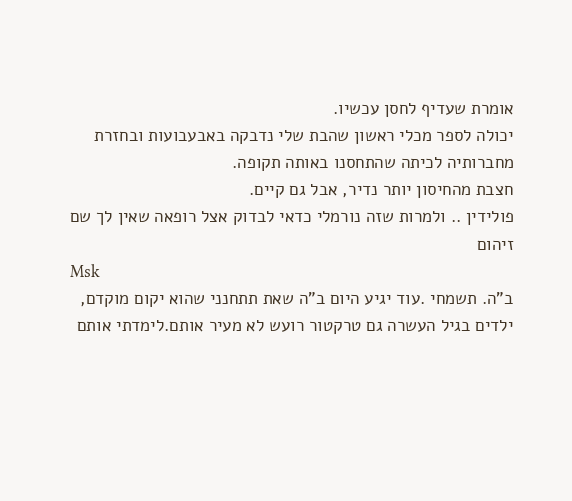אומרת שעדיף לחסן עכשיו.
יכולה לספר מכלי ראשון שהבת שלי נדבקה באבעבועות ובחזרת מחברותיה לכיתה שהתחסנו באותה תקופה.
חצבת מהחיסון יותר נדיר, אבל גם קיים.
פולידין .. ולמרות שזה נורמלי כדאי לבדוק אצל רופאה שאין לך שם זיהום
Msk
ב"ה. תשמחי .עוד יגיע היום ב"ה שאת תתחנני שהוא יקום מוקדם, ילדים בגיל העשרה גם טרקטור רועש לא מעיר אותם.לימדתי אותם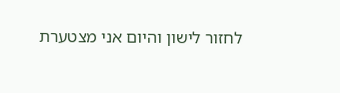לחזור לישון והיום אני מצטערת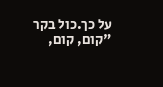על כך.כול בקר "קום, קום,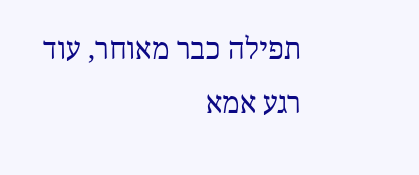תפילה כבר מאוחר, עוד רגע אמא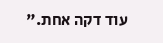עוד דקה אחת."